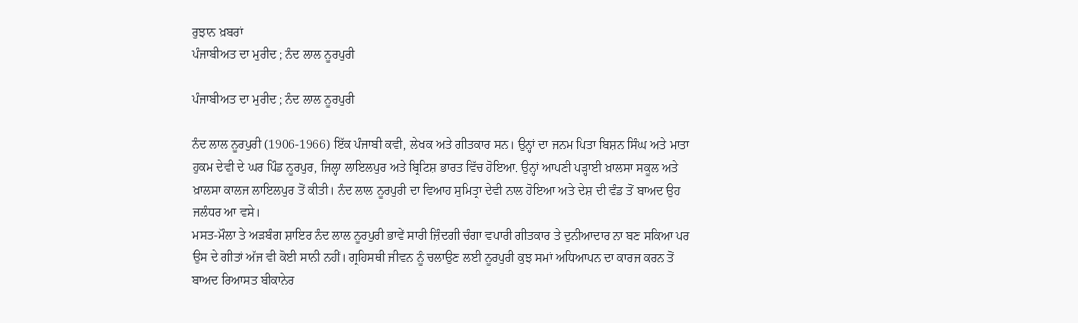ਰੁਝਾਨ ਖ਼ਬਰਾਂ
ਪੰਜਾਬੀਅਤ ਦਾ ਮੁਰੀਦ ; ਨੰਦ ਲਾਲ ਨੂਰਪੁਰੀ

ਪੰਜਾਬੀਅਤ ਦਾ ਮੁਰੀਦ ; ਨੰਦ ਲਾਲ ਨੂਰਪੁਰੀ

ਨੰਦ ਲਾਲ ਨੂਰਪੁਰੀ (1906-1966) ਇੱਕ ਪੰਜਾਬੀ ਕਵੀ, ਲੇਖਕ ਅਤੇ ਗੀਤਕਾਰ ਸਨ। ਉਨ੍ਹਾਂ ਦਾ ਜਨਮ ਪਿਤਾ ਬਿਸ਼ਨ ਸਿੰਘ ਅਤੇ ਮਾਤਾ ਹੁਕਮ ਦੇਵੀ ਦੇ ਘਰ ਪਿੰਡ ਨੂਰਪੁਰ, ਜਿਲ੍ਹਾ ਲਾਇਲਪੁਰ ਅਤੇ ਬ੍ਰਿਟਿਸ਼ ਭਾਰਤ ਵਿੱਚ ਹੋਇਆ. ਉਨ੍ਹਾਂ ਆਪਣੀ ਪੜ੍ਹਾਈ ਖ਼ਾਲਸਾ ਸਕੂਲ ਅਤੇ ਖ਼ਾਲਸਾ ਕਾਲਜ ਲਾਇਲਪੁਰ ਤੋਂ ਕੀਤੀ। ਨੰਦ ਲਾਲ ਨੂਰਪੁਰੀ ਦਾ ਵਿਆਹ ਸੁਮਿਤ੍ਰਾ ਦੇਵੀ ਨਾਲ ਹੋਇਆ ਅਤੇ ਦੇਸ਼ ਦੀ ਵੰਡ ਤੋਂ ਬਾਅਦ ਉਹ ਜਲੰਧਰ ਆ ਵਸੇ।
ਮਸਤ-ਮੌਲਾ ਤੇ ਅੜਬੰਗ ਸ਼ਾਇਰ ਨੰਦ ਲਾਲ ਨੂਰਪੁਰੀ ਭਾਵੇਂ ਸਾਰੀ ਜ਼ਿੰਦਗੀ ਚੰਗਾ ਵਪਾਰੀ ਗੀਤਕਾਰ ਤੇ ਦੁਨੀਆਦਾਰ ਨਾ ਬਣ ਸਕਿਆ ਪਰ ਉਸ ਦੇ ਗੀਤਾਂ ਅੱਜ ਵੀ ਕੋਈ ਸਾਨੀ ਨਹੀਂ। ਗ੍ਰਹਿਸਥੀ ਜੀਵਨ ਨੂੰ ਚਲਾਉਣ ਲਈ ਨੂਰਪੁਰੀ ਕੁਝ ਸਮਾਂ ਅਧਿਆਪਨ ਦਾ ਕਾਰਜ ਕਰਨ ਤੋਂ ਬਾਅਦ ਰਿਆਸਤ ਬੀਕਾਨੇਰ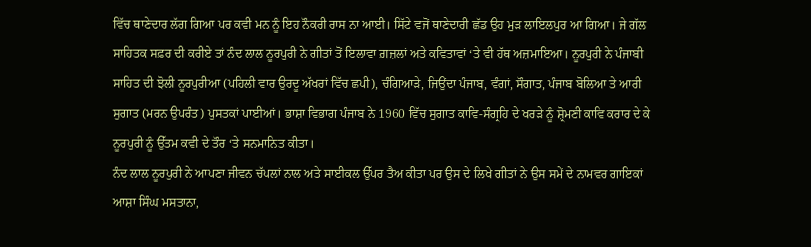ਵਿੱਚ ਥਾਣੇਦਾਰ ਲੱਗ ਗਿਆ ਪਰ ਕਵੀ ਮਨ ਨੂੰ ਇਹ ਨੌਕਰੀ ਰਾਸ ਨਾ ਆਈ। ਸਿੱਟੇ ਵਜੋਂ ਥਾਣੇਦਾਰੀ ਛੱਡ ਉਹ ਮੁੜ ਲਾਇਲਪੁਰ ਆ ਗਿਆ। ਜੇ ਗੱਲ ਸਾਹਿਤਕ ਸਫ਼ਰ ਦੀ ਕਰੀਏ ਤਾਂ ਨੰਦ ਲਾਲ ਨੂਰਪੁਰੀ ਨੇ ਗੀਤਾਂ ਤੋਂ ਇਲਾਵਾ ਗ਼ਜ਼ਲਾਂ ਅਤੇ ਕਵਿਤਾਵਾਂ ‘ਤੇ ਵੀ ਹੱਥ ਅਜ਼ਮਾਇਆ। ਨੂਰਪੁਰੀ ਨੇ ਪੰਜਾਬੀ ਸਾਹਿਤ ਦੀ ਝੋਲੀ ਨੂਰਪੁਰੀਆ (ਪਹਿਲੀ ਵਾਰ ਉਰਦੂ ਅੱਖਰਾਂ ਵਿੱਚ ਛਪੀ), ਚੰਗਿਆੜੇ, ਜਿਉਂਦਾ ਪੰਜਾਬ, ਵੰਗਾਂ, ਸੌਗਾਤ, ਪੰਜਾਬ ਬੋਲਿਆ ਤੇ ਆਰੀ ਸੁਗਾਤ (ਮਰਨ ਉਪਰੰਤ) ਪੁਸਤਕਾਂ ਪਾਈਆਂ। ਭਾਸ਼ਾ ਵਿਭਾਗ ਪੰਜਾਬ ਨੇ 1960 ਵਿੱਚ ਸੁਗਾਤ ਕਾਵਿ-ਸੰਗ੍ਰਹਿ ਦੇ ਖਰੜੇ ਨੂੰ ਸ਼੍ਰੋਮਣੀ ਕਾਵਿ ਕਰਾਰ ਦੇ ਕੇ ਨੂਰਪੁਰੀ ਨੂੰ ਉੱਤਮ ਕਵੀ ਦੇ ਤੌਰ ‘ਤੇ ਸਨਮਾਨਿਤ ਕੀਤਾ।
ਨੰਦ ਲਾਲ ਨੂਰਪੁਰੀ ਨੇ ਆਪਣਾ ਜੀਵਨ ਚੱਪਲਾਂ ਨਾਲ ਅਤੇ ਸਾਈਕਲ ਉੱਪਰ ਤੈਅ ਕੀਤਾ ਪਰ ਉਸ ਦੇ ਲਿਖੇ ਗੀਤਾਂ ਨੇ ਉਸ ਸਮੇਂ ਦੇ ਨਾਮਵਰ ਗਾਇਕਾਂ ਆਸ਼ਾ ਸਿੰਘ ਮਸਤਾਨਾ,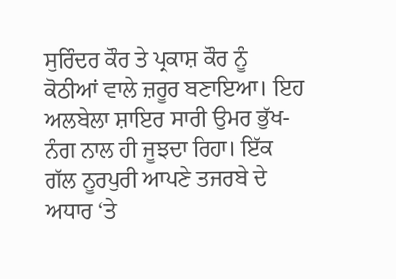ਸੁਰਿੰਦਰ ਕੌਰ ਤੇ ਪ੍ਰਕਾਸ਼ ਕੌਰ ਨੂੰ ਕੋਠੀਆਂ ਵਾਲੇ ਜ਼ਰੂਰ ਬਣਾਇਆ। ਇਹ ਅਲਬੇਲਾ ਸ਼ਾਇਰ ਸਾਰੀ ਉਮਰ ਭੁੱਖ-ਨੰਗ ਨਾਲ ਹੀ ਜੂਝਦਾ ਰਿਹਾ। ਇੱਕ ਗੱਲ ਨੂਰਪੁਰੀ ਆਪਣੇ ਤਜਰਬੇ ਦੇ ਅਧਾਰ ‘ਤੇ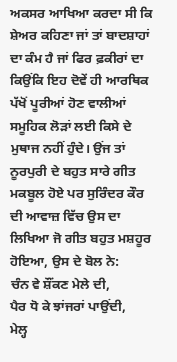ਅਕਸਰ ਆਖਿਆ ਕਰਦਾ ਸੀ ਕਿ ਸ਼ੇਅਰ ਕਹਿਣਾ ਜਾਂ ਤਾਂ ਬਾਦਸ਼ਾਹਾਂ ਦਾ ਕੰਮ ਹੈ ਜਾਂ ਫਿਰ ਫ਼ਕੀਰਾਂ ਦਾ ਕਿਉਂਕਿ ਇਹ ਦੋਵੇਂ ਹੀ ਆਰਥਿਕ ਪੱਖੋਂ ਪੂਰੀਆਂ ਹੋਣ ਵਾਲੀਆਂ ਸਮੂਹਿਕ ਲੋੜਾਂ ਲਈ ਕਿਸੇ ਦੇ ਮੁਥਾਜ ਨਹੀਂ ਹੁੰਦੇ। ਉਂਜ ਤਾਂ ਨੂਰਪੁਰੀ ਦੇ ਬਹੁਤ ਸਾਰੇ ਗੀਤ ਮਕਬੂਲ ਹੋਏ ਪਰ ਸੁਰਿੰਦਰ ਕੌਰ ਦੀ ਆਵਾਜ਼ ਵਿੱਚ ਉਸ ਦਾ ਲਿਖਿਆ ਜੋ ਗੀਤ ਬਹੁਤ ਮਸ਼ਹੂਰ ਹੋਇਆ, ਉਸ ਦੇ ਬੋਲ ਨੇ:
ਚੰਨ ਵੇ ਸ਼ੌਂਕਣ ਮੇਲੇ ਦੀ,
ਪੈਰ ਧੋ ਕੇ ਝਾਂਜਰਾਂ ਪਾਉਂਦੀ,
ਮੇਲ੍ਹ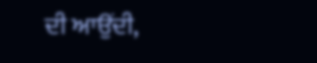ਦੀ ਆਉਂਦੀ,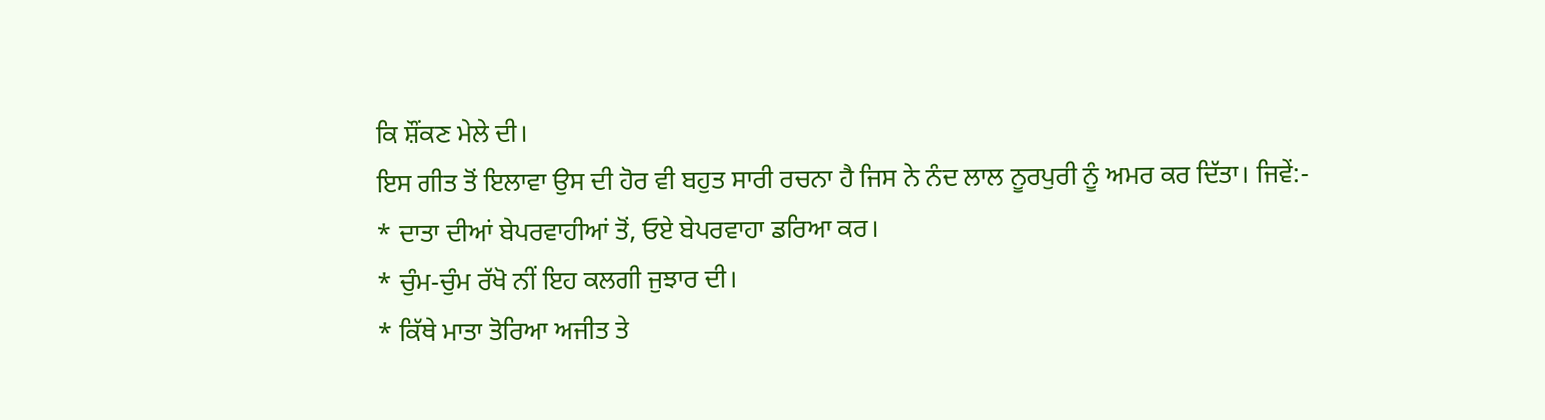ਕਿ ਸ਼ੌਂਕਣ ਮੇਲੇ ਦੀ।
ਇਸ ਗੀਤ ਤੋਂ ਇਲਾਵਾ ਉਸ ਦੀ ਹੋਰ ਵੀ ਬਹੁਤ ਸਾਰੀ ਰਚਨਾ ਹੈ ਜਿਸ ਨੇ ਨੰਦ ਲਾਲ ਨੂਰਪੁਰੀ ਨੂੰ ਅਮਰ ਕਰ ਦਿੱਤਾ। ਜਿਵੇਂ:-
* ਦਾਤਾ ਦੀਆਂ ਬੇਪਰਵਾਹੀਆਂ ਤੋਂ, ਓਏ ਬੇਪਰਵਾਹਾ ਡਰਿਆ ਕਰ।
* ਚੁੰਮ-ਚੁੰਮ ਰੱਖੋ ਨੀਂ ਇਹ ਕਲਗੀ ਜੁਝਾਰ ਦੀ।
* ਕਿੱਥੇ ਮਾਤਾ ਤੋਰਿਆ ਅਜੀਤ ਤੇ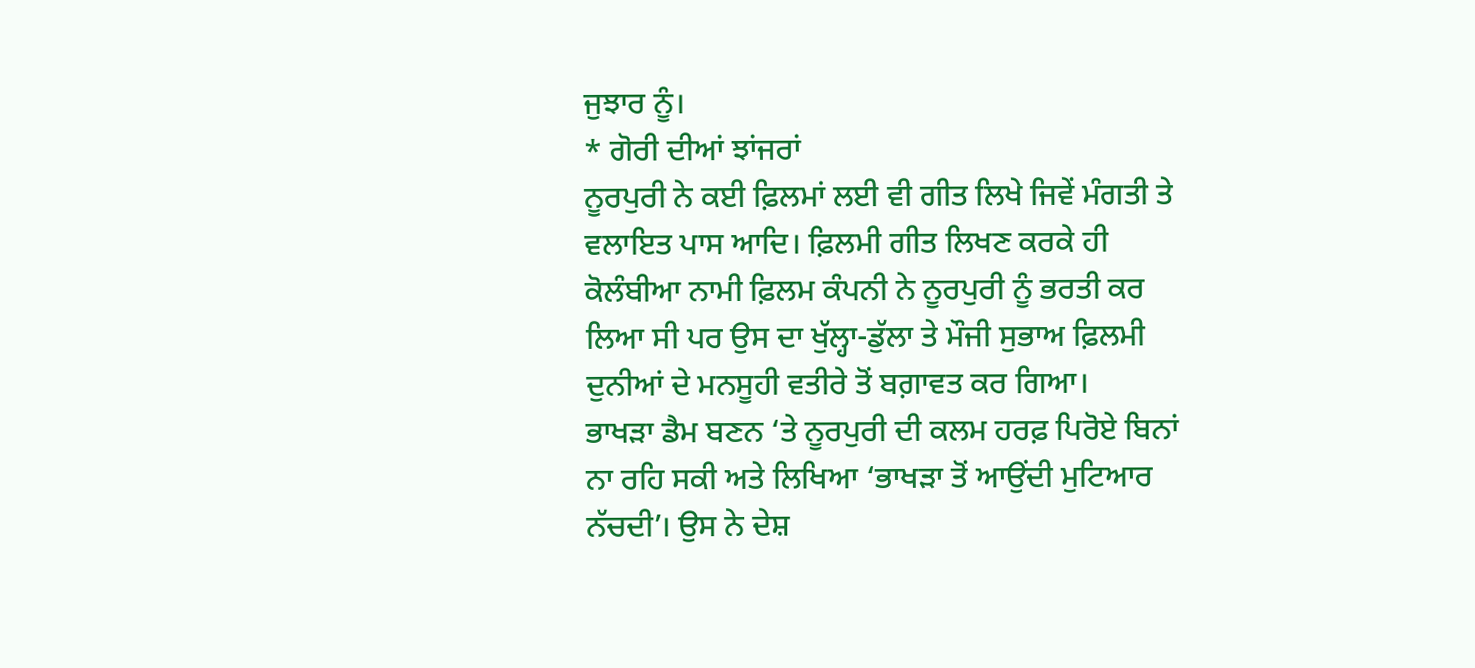ਜੁਝਾਰ ਨੂੰ।
* ਗੋਰੀ ਦੀਆਂ ਝਾਂਜਰਾਂ
ਨੂਰਪੁਰੀ ਨੇ ਕਈ ਫ਼ਿਲਮਾਂ ਲਈ ਵੀ ਗੀਤ ਲਿਖੇ ਜਿਵੇਂ ਮੰਗਤੀ ਤੇ ਵਲਾਇਤ ਪਾਸ ਆਦਿ। ਫ਼ਿਲਮੀ ਗੀਤ ਲਿਖਣ ਕਰਕੇ ਹੀ ਕੋਲੰਬੀਆ ਨਾਮੀ ਫ਼ਿਲਮ ਕੰਪਨੀ ਨੇ ਨੂਰਪੁਰੀ ਨੂੰ ਭਰਤੀ ਕਰ ਲਿਆ ਸੀ ਪਰ ਉਸ ਦਾ ਖੁੱਲ੍ਹਾ-ਡੁੱਲਾ ਤੇ ਮੌਜੀ ਸੁਭਾਅ ਫ਼ਿਲਮੀ ਦੁਨੀਆਂ ਦੇ ਮਨਸੂਹੀ ਵਤੀਰੇ ਤੋਂ ਬਗ਼ਾਵਤ ਕਰ ਗਿਆ।
ਭਾਖੜਾ ਡੈਮ ਬਣਨ ‘ਤੇ ਨੂਰਪੁਰੀ ਦੀ ਕਲਮ ਹਰਫ਼ ਪਿਰੋਏ ਬਿਨਾਂ ਨਾ ਰਹਿ ਸਕੀ ਅਤੇ ਲਿਖਿਆ ‘ਭਾਖੜਾ ਤੋਂ ਆਉਂਦੀ ਮੁਟਿਆਰ ਨੱਚਦੀ’। ਉਸ ਨੇ ਦੇਸ਼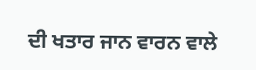ਦੀ ਖਤਾਰ ਜਾਨ ਵਾਰਨ ਵਾਲੇ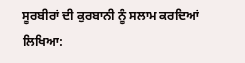ਸੂਰਬੀਰਾਂ ਦੀ ਕੁਰਬਾਨੀ ਨੂੰ ਸਲਾਮ ਕਰਦਿਆਂ ਲਿਖਿਆ: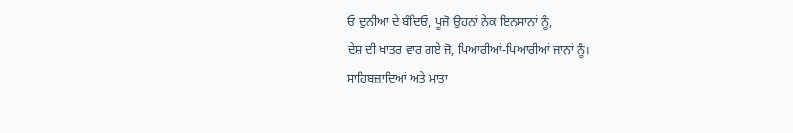ਓ ਦੁਨੀਆ ਦੇ ਬੰਦਿਓ, ਪੂਜੋ ਉਹਨਾਂ ਨੇਕ ਇਨਸਾਨਾਂ ਨੂੰ,
ਦੇਸ਼ ਦੀ ਖਾਤਰ ਵਾਰ ਗਏ ਜੋ, ਪਿਆਰੀਆਂ-ਪਿਆਰੀਆਂ ਜਾਨਾਂ ਨੂੰ।
ਸਾਹਿਬਜ਼ਾਦਿਆਂ ਅਤੇ ਮਾਤਾ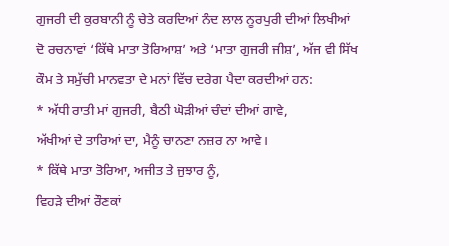ਗੁਜਰੀ ਦੀ ਕੁਰਬਾਨੀ ਨੂੰ ਚੇਤੇ ਕਰਦਿਆਂ ਨੰਦ ਲਾਲ ਨੂਰਪੁਰੀ ਦੀਆਂ ਲਿਖੀਆਂ ਦੋ ਰਚਨਾਵਾਂ ‘ਕਿੱਥੇ ਮਾਤਾ ਤੋਰਿਆਸ਼’ ਅਤੇ ‘ਮਾਤਾ ਗੁਜਰੀ ਜੀਸ਼’, ਅੱਜ ਵੀ ਸਿੱਖ ਕੌਮ ਤੇ ਸਮੁੱਚੀ ਮਾਨਵਤਾ ਦੇ ਮਨਾਂ ਵਿੱਚ ਦਰੇਗ ਪੈਦਾ ਕਰਦੀਆਂ ਹਨ:
* ਅੱਧੀ ਰਾਤੀ ਮਾਂ ਗੁਜਰੀ, ਬੈਠੀ ਘੋੜੀਆਂ ਚੰਦਾਂ ਦੀਆਂ ਗਾਵੇ,
ਅੱਖੀਆਂ ਦੇ ਤਾਰਿਆਂ ਦਾ, ਮੈਨੂੰ ਚਾਨਣਾ ਨਜ਼ਰ ਨਾ ਆਵੇ।
* ਕਿੱਥੇ ਮਾਤਾ ਤੋਰਿਆ, ਅਜੀਤ ਤੇ ਜੁਝਾਰ ਨੂੰ,
ਵਿਹੜੇ ਦੀਆਂ ਰੌਣਕਾਂ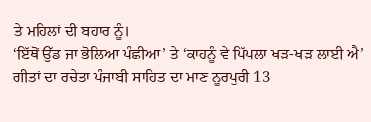ਤੇ ਮਹਿਲਾਂ ਦੀ ਬਹਾਰ ਨੂੰ।
‘ਇੱਥੋਂ ਉੱਡ ਜਾ ਭੋਲਿਆ ਪੰਛੀਆ’ ਤੇ ‘ਕਾਹਨੂੰ ਵੇ ਪਿੱਪਲਾ ਖੜ-ਖੜ ਲਾਈ ਐ’ ਗੀਤਾਂ ਦਾ ਰਚੇਤਾ ਪੰਜਾਬੀ ਸਾਹਿਤ ਦਾ ਮਾਣ ਨੂਰਪੁਰੀ 13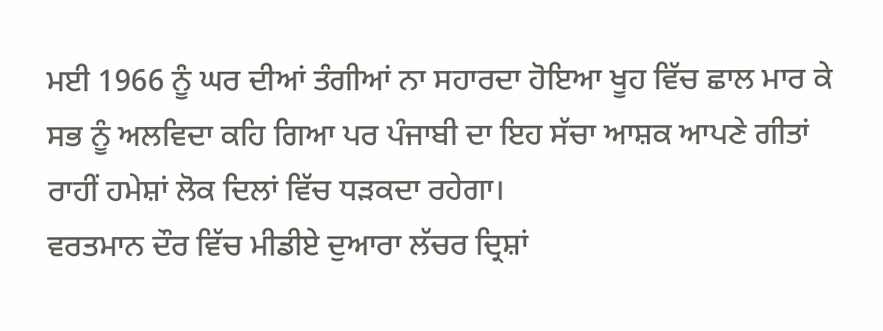ਮਈ 1966 ਨੂੰ ਘਰ ਦੀਆਂ ਤੰਗੀਆਂ ਨਾ ਸਹਾਰਦਾ ਹੋਇਆ ਖੂਹ ਵਿੱਚ ਛਾਲ ਮਾਰ ਕੇ ਸਭ ਨੂੰ ਅਲਵਿਦਾ ਕਹਿ ਗਿਆ ਪਰ ਪੰਜਾਬੀ ਦਾ ਇਹ ਸੱਚਾ ਆਸ਼ਕ ਆਪਣੇ ਗੀਤਾਂ ਰਾਹੀਂ ਹਮੇਸ਼ਾਂ ਲੋਕ ਦਿਲਾਂ ਵਿੱਚ ਧੜਕਦਾ ਰਹੇਗਾ।
ਵਰਤਮਾਨ ਦੌਰ ਵਿੱਚ ਮੀਡੀਏ ਦੁਆਰਾ ਲੱਚਰ ਦ੍ਰਿਸ਼ਾਂ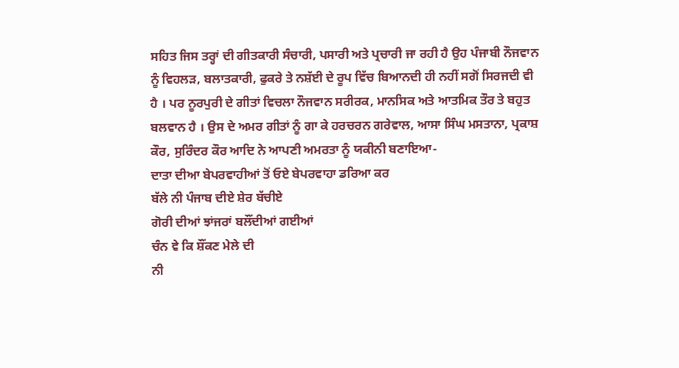ਸਹਿਤ ਜਿਸ ਤਰ੍ਹਾਂ ਦੀ ਗੀਤਕਾਰੀ ਸੰਚਾਰੀ, ਪਸਾਰੀ ਅਤੇ ਪ੍ਰਚਾਰੀ ਜਾ ਰਹੀ ਹੈ ਉਹ ਪੰਜਾਬੀ ਨੌਜਵਾਨ ਨੂੰ ਵਿਹਲੜ, ਬਲਾਤਕਾਰੀ, ਫੁਕਰੇ ਤੇ ਨਸ਼ੱਈ ਦੇ ਰੂਪ ਵਿੱਚ ਬਿਆਨਦੀ ਹੀ ਨਹੀਂ ਸਗੋਂ ਸਿਰਜਦੀ ਵੀ ਹੈ । ਪਰ ਨੂਰਪੁਰੀ ਦੇ ਗੀਤਾਂ ਵਿਚਲਾ ਨੌਜਵਾਨ ਸਰੀਰਕ, ਮਾਨਸਿਕ ਅਤੇ ਆਤਮਿਕ ਤੌਰ ਤੇ ਬਹੁਤ ਬਲਵਾਨ ਹੈ । ਉਸ ਦੇ ਅਮਰ ਗੀਤਾਂ ਨੂੰ ਗਾ ਕੇ ਹਰਚਰਨ ਗਰੇਵਾਲ, ਆਸਾ ਸਿੰਘ ਮਸਤਾਨਾ, ਪ੍ਰਕਾਸ਼ ਕੌਰ, ਸੁਰਿੰਦਰ ਕੌਰ ਆਦਿ ਨੇ ਆਪਣੀ ਅਮਰਤਾ ਨੂੰ ਯਕੀਨੀ ਬਣਾਇਆ-
ਦਾਤਾ ਦੀਆ ਬੇਪਰਵਾਹੀਆਂ ਤੋਂ ਓਏ ਬੇਪਰਵਾਹਾ ਡਰਿਆ ਕਰ
ਬੱਲੇ ਨੀ ਪੰਜਾਬ ਦੀਏ ਸ਼ੇਰ ਬੱਚੀਏ
ਗੋਰੀ ਦੀਆਂ ਝਾਂਜਰਾਂ ਬਲੌਂਦੀਆਂ ਗਈਆਂ
ਚੰਨ ਵੇ ਕਿ ਸ਼ੌਂਕਣ ਮੇਲੇ ਦੀ
ਨੀ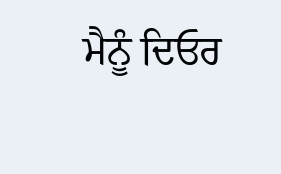ਮੈਨੂੰ ਦਿਓਰ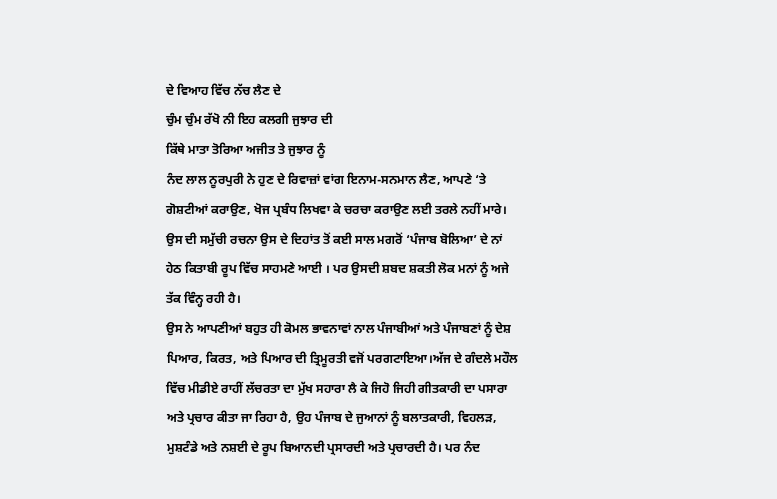ਦੇ ਵਿਆਹ ਵਿੱਚ ਨੱਚ ਲੈਣ ਦੇ
ਚੁੰਮ ਚੁੰਮ ਰੱਖੋ ਨੀ ਇਹ ਕਲਗੀ ਜੁਝਾਰ ਦੀ
ਕਿੱਥੇ ਮਾਤਾ ਤੋਰਿਆ ਅਜੀਤ ਤੇ ਜੁਝਾਰ ਨੂੰ
ਨੰਦ ਲਾਲ ਨੂਰਪੁਰੀ ਨੇ ਹੁਣ ਦੇ ਰਿਵਾਜ਼ਾਂ ਵਾਂਗ ਇਨਾਮ-ਸਨਮਾਨ ਲੈਣ, ਆਪਣੇ ‘ਤੇ ਗੋਸ਼ਟੀਆਂ ਕਰਾਉਣ, ਖੋਜ ਪ੍ਰਬੰਧ ਲਿਖਵਾ ਕੇ ਚਰਚਾ ਕਰਾਉਣ ਲਈ ਤਰਲੇ ਨਹੀਂ ਮਾਰੇ। ਉਸ ਦੀ ਸਮੁੱਚੀ ਰਚਨਾ ਉਸ ਦੇ ਦਿਹਾਂਤ ਤੋਂ ਕਈ ਸਾਲ ਮਗਰੋਂ ‘ਪੰਜਾਬ ਬੋਲਿਆ’ ਦੇ ਨਾਂ ਹੇਠ ਕਿਤਾਬੀ ਰੂਪ ਵਿੱਚ ਸਾਹਮਣੇ ਆਈ । ਪਰ ਉਸਦੀ ਸ਼ਬਦ ਸ਼ਕਤੀ ਲੋਕ ਮਨਾਂ ਨੂੰ ਅਜੇ ਤੱਕ ਵਿੰਨ੍ਹ ਰਹੀ ਹੈ।
ਉਸ ਨੇ ਆਪਣੀਆਂ ਬਹੁਤ ਹੀ ਕੋਮਲ ਭਾਵਨਾਵਾਂ ਨਾਲ ਪੰਜਾਬੀਆਂ ਅਤੇ ਪੰਜਾਬਣਾਂ ਨੂੰ ਦੇਸ਼ ਪਿਆਰ, ਕਿਰਤ, ਅਤੇ ਪਿਆਰ ਦੀ ਤ੍ਰਿਮੂਰਤੀ ਵਜੋਂ ਪਰਗਟਾਇਆ।ਅੱਜ ਦੇ ਗੰਦਲੇ ਮਹੌਲ ਵਿੱਚ ਮੀਡੀਏ ਰਾਹੀਂ ਲੱਚਰਤਾ ਦਾ ਮੁੱਖ ਸਹਾਰਾ ਲੈ ਕੇ ਜਿਹੋ ਜਿਹੀ ਗੀਤਕਾਰੀ ਦਾ ਪਸਾਰਾ ਅਤੇ ਪ੍ਰਚਾਰ ਕੀਤਾ ਜਾ ਰਿਹਾ ਹੈ, ਉਹ ਪੰਜਾਬ ਦੇ ਜੁਆਨਾਂ ਨੂੰ ਬਲਾਤਕਾਰੀ, ਵਿਹਲੜ, ਮੁਸ਼ਟੰਡੇ ਅਤੇ ਨਸ਼ਈ ਦੇ ਰੂਪ ਬਿਆਨਦੀ ਪ੍ਰਸਾਰਦੀ ਅਤੇ ਪ੍ਰਚਾਰਦੀ ਹੈ। ਪਰ ਨੰਦ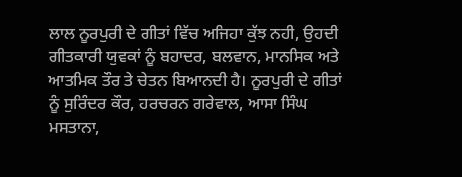ਲਾਲ ਨੂਰਪੁਰੀ ਦੇ ਗੀਤਾਂ ਵਿੱਚ ਅਜਿਹਾ ਕੁੱਝ ਨਹੀ, ਉਹਦੀ ਗੀਤਕਾਰੀ ਯੁਵਕਾਂ ਨੂੰ ਬਹਾਦਰ, ਬਲਵਾਨ, ਮਾਨਸਿਕ ਅਤੇ ਆਤਮਿਕ ਤੌਰ ਤੇ ਚੇਤਨ ਬਿਆਨਦੀ ਹੈ। ਨੂਰਪੁਰੀ ਦੇ ਗੀਤਾਂ ਨੂੰ ਸੁਰਿੰਦਰ ਕੌਰ, ਹਰਚਰਨ ਗਰੇਵਾਲ, ਆਸਾ ਸਿੰਘ ਮਸਤਾਨਾ,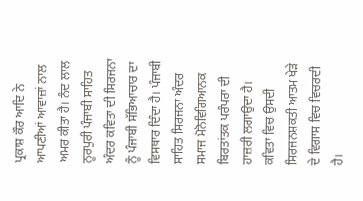ਪ੍ਰਕਾਸ਼ ਕੌਰ ਆਦਿ ਨੇ ਆਪਣੀਆਂ ਆਵਾਜ਼ਾਂ ਨਾਲ ਅਮਰ ਕੀਤਾ ਹੈ। ਨੰਦ ਲਾਲ ਨੂਰਪੁਰੀ ਪੰਜਾਬੀ ਸਾਹਿਤ ਅੰਦਰ ਕਵਿਤਾ ਦੀ ਸਿਰਜਨਾ ਨੂੰ ਪੰਜਾਬੀ ਸੱਭਿਆਚਾਰ ਦਾ ਵਿਸਥਾਰ ਦਿੰਦਾ ਹੈ। ਪੰਜਾਬੀ ਸਾਹਿਤ ਸਿਰਜਨਾ ਅੰਦਰ ਸਮਾਜ ਮੋਨੋਵਿਗਿਆਨਕ ਬਿਰਤਾਂਤਕ ਪਰੰਪਰਾ ਦੀ ਹਾਜ਼ਰੀ ਲਗਾਉਦਾ ਹੈ। ਕਵਿਤਾ ਵਿਚ ਉਸਦੀ ਸਿਰਜਨਸ਼ਕਤੀ ਆਤਮ ਖੇੜੇ ਦੇ ਵਿਗਾਸ ਵਿਚ ਵਿਚਰਦੀ ਹੈ।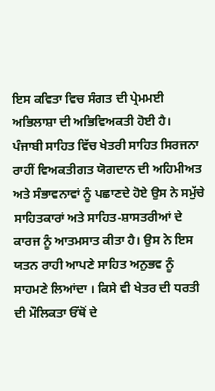ਇਸ ਕਵਿਤਾ ਵਿਚ ਸੰਗਤ ਦੀ ਪ੍ਰੇਮਮਈ ਅਭਿਲਾਸ਼ਾ ਦੀ ਅਭਿਵਿਅਕਤੀ ਹੋਈ ਹੈ। ਪੰਜਾਬੀ ਸਾਹਿਤ ਵਿੱਚ ਖੇਤਰੀ ਸਾਹਿਤ ਸਿਰਜਨਾ ਰਾਹੀਂ ਵਿਅਕਤੀਗਤ ਯੋਗਦਾਨ ਦੀ ਅਹਿਮੀਅਤ ਅਤੇ ਸੰਭਾਵਨਾਵਾਂ ਨੂੰ ਪਛਾਣਦੇ ਹੋਏ ਉਸ ਨੇ ਸਮੁੱਚੇ ਸਾਹਿਤਕਾਰਾਂ ਅਤੇ ਸਾਹਿਤ-ਸ਼ਾਸਤਰੀਆਂ ਦੇ ਕਾਰਜ ਨੂੰ ਆਤਮਸਾਤ ਕੀਤਾ ਹੈ। ਉਸ ਨੇ ਇਸ ਯਤਨ ਰਾਹੀ ਆਪਣੇ ਸਾਹਿਤ ਅਨੁਭਵ ਨੂੰ ਸਾਹਮਣੇ ਲਿਆਂਦਾ । ਕਿਸੇ ਵੀ ਖੇਤਰ ਦੀ ਧਰਤੀ ਦੀ ਮੌਲਿਕਤਾ ਓੱਥੋਂ ਦੇ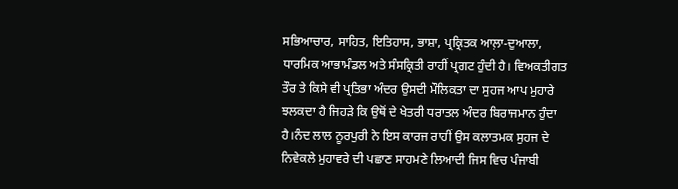ਸਭਿਆਚਾਰ, ਸਾਹਿਤ, ਇਤਿਹਾਸ, ਭਾਸ਼ਾ, ਪ੍ਰਕ੍ਰਿਤਕ ਆਲ਼ਾ-ਦੁਆਲਾ, ਧਾਰਮਿਕ ਆਭਾਮੰਡਲ ਅਤੇ ਸੰਸਕ੍ਰਿਤੀ ਰਾਹੀਂ ਪ੍ਰਗਟ ਹੁੰਦੀ ਹੈ। ਵਿਅਕਤੀਗਤ ਤੌਰ ਤੇ ਕਿਸੇ ਵੀ ਪ੍ਰਤਿਭਾ ਅੰਦਰ ਉਸਦੀ ਮੌਲਿਕਤਾ ਦਾ ਸੁਹਜ ਆਪ ਮੁਹਾਰੇ ਝਲਕਦਾ ਹੈ ਜਿਹੜੇ ਕਿ ਉਥੋਂ ਦੇ ਖੇਤਰੀ ਧਰਾਤਲ ਅੰਦਰ ਬਿਰਾਜਮਾਨ ਹੁੰਦਾ ਹੈ।ਨੰਦ ਲਾਲ ਨੂਰਪੁਰੀ ਨੇ ਇਸ ਕਾਰਜ ਰਾਹੀਂ ਉਸ ਕਲਾਤਮਕ ਸੁਹਜ ਦੇ ਨਿਵੇਕਲੇ ਮੁਹਾਵਰੇ ਦੀ ਪਛਾਣ ਸਾਹਮਣੇ ਲਿਆਦੀ ਜਿਸ ਵਿਚ ਪੰਜਾਬੀ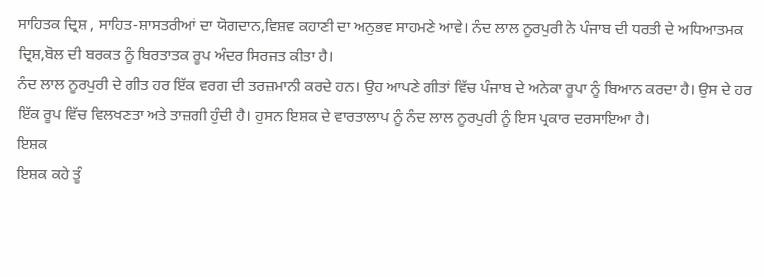ਸਾਹਿਤਕ ਦ੍ਰਿਸ਼ , ਸਾਹਿਤ-ਸ਼ਾਸਤਰੀਆਂ ਦਾ ਯੋਗਦਾਨ,ਵਿਸ਼ਵ ਕਹਾਣੀ ਦਾ ਅਨੁਭਵ ਸਾਹਮਣੇ ਆਵੇ। ਨੰਦ ਲਾਲ ਨੂਰਪੁਰੀ ਨੇ ਪੰਜਾਬ ਦੀ ਧਰਤੀ ਦੇ ਅਧਿਆਤਮਕ ਦ੍ਰਿਸ਼,ਬੋਲ ਦੀ ਬਰਕਤ ਨੂੰ ਬਿਰਤਾਤਕ ਰੂਪ ਅੰਦਰ ਸਿਰਜਤ ਕੀਤਾ ਹੈ।
ਨੰਦ ਲਾਲ ਨੂਰਪੁਰੀ ਦੇ ਗੀਤ ਹਰ ਇੱਕ ਵਰਗ ਦੀ ਤਰਜ਼ਮਾਨੀ ਕਰਦੇ ਹਨ। ਉਹ ਆਪਣੇ ਗੀਤਾਂ ਵਿੱਚ ਪੰਜਾਬ ਦੇ ਅਨੇਕਾ ਰੂਪਾ ਨੂੰ ਬਿਆਨ ਕਰਦਾ ਹੈ। ਉਸ ਦੇ ਹਰ ਇੱਕ ਰੂਪ ਵਿੱਚ ਵਿਲਖਣਤਾ ਅਤੇ ਤਾਜ਼ਗੀ ਹੁੰਦੀ ਹੈ। ਹੁਸਨ ਇਸ਼ਕ ਦੇ ਵਾਰਤਾਲਾਪ ਨੂੰ ਨੰਦ ਲਾਲ ਨੂਰਪੁਰੀ ਨੂੰ ਇਸ ਪ੍ਰਕਾਰ ਦਰਸਾਇਆ ਹੈ।
ਇਸ਼ਕ
ਇਸ਼ਕ ਕਹੇ ਤੂੰ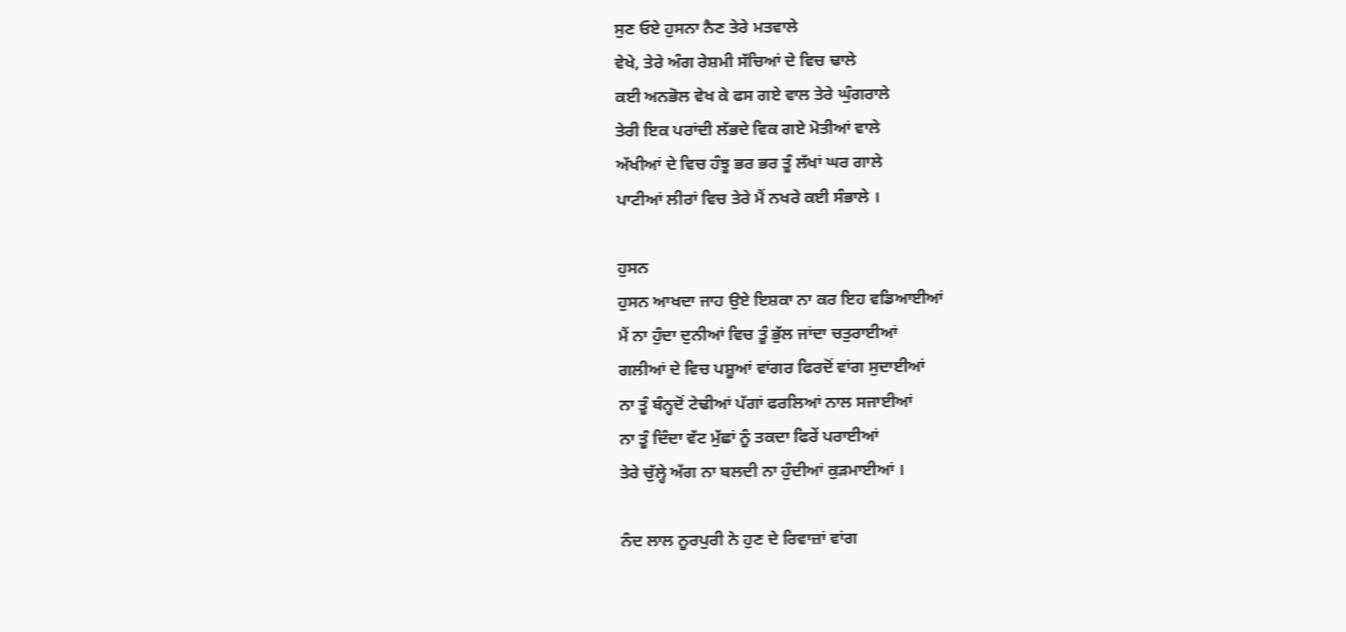ਸੁਣ ਓਏ ਹੁਸਨਾ ਨੈਣ ਤੇਰੇ ਮਤਵਾਲੇ
ਵੇਖੇ, ਤੇਰੇ ਅੰਗ ਰੇਸ਼ਮੀ ਸੱਚਿਆਂ ਦੇ ਵਿਚ ਢਾਲੇ
ਕਈ ਅਨਭੋਲ ਵੇਖ ਕੇ ਫਸ ਗਏ ਵਾਲ ਤੇਰੇ ਘੁੰਗਰਾਲੇ
ਤੇਰੀ ਇਕ ਪਰਾਂਦੀ ਲੱਭਦੇ ਵਿਕ ਗਏ ਮੋਤੀਆਂ ਵਾਲੇ
ਅੱਖੀਆਂ ਦੇ ਵਿਚ ਹੰਝੂ ਭਰ ਭਰ ਤੂੰ ਲੱਖਾਂ ਘਰ ਗਾਲੇ
ਪਾਟੀਆਂ ਲੀਰਾਂ ਵਿਚ ਤੇਰੇ ਮੈਂ ਨਖਰੇ ਕਈ ਸੰਭਾਲੇ ।

ਹੁਸਨ
ਹੁਸਨ ਆਖਦਾ ਜਾਹ ਉਏ ਇਸ਼ਕਾ ਨਾ ਕਰ ਇਹ ਵਡਿਆਈਆਂ
ਮੈਂ ਨਾ ਹੁੰਦਾ ਦੁਨੀਆਂ ਵਿਚ ਤੂੰ ਭੁੱਲ ਜਾਂਦਾ ਚਤੁਰਾਈਆਂ
ਗਲੀਆਂ ਦੇ ਵਿਚ ਪਸ਼ੂਆਂ ਵਾਂਗਰ ਫਿਰਦੋਂ ਵਾਂਗ ਸੁਦਾਈਆਂ
ਨਾ ਤੂੰ ਬੰਨ੍ਹਦੋਂ ਟੇਢੀਆਂ ਪੱਗਾਂ ਫਰਲਿਆਂ ਨਾਲ ਸਜਾਈਆਂ
ਨਾ ਤੂੰ ਦਿੰਦਾ ਵੱਟ ਮੁੱਛਾਂ ਨੂੰ ਤਕਦਾ ਫਿਰੇਂ ਪਰਾਈਆਂ
ਤੇਰੇ ਚੁੱਲ੍ਹੇ ਅੱਗ ਨਾ ਬਲਦੀ ਨਾ ਹੁੰਦੀਆਂ ਕੁੜਮਾਈਆਂ ।

ਨੰਦ ਲਾਲ ਨੂਰਪੁਰੀ ਨੇ ਹੁਣ ਦੇ ਰਿਵਾਜ਼ਾਂ ਵਾਂਗ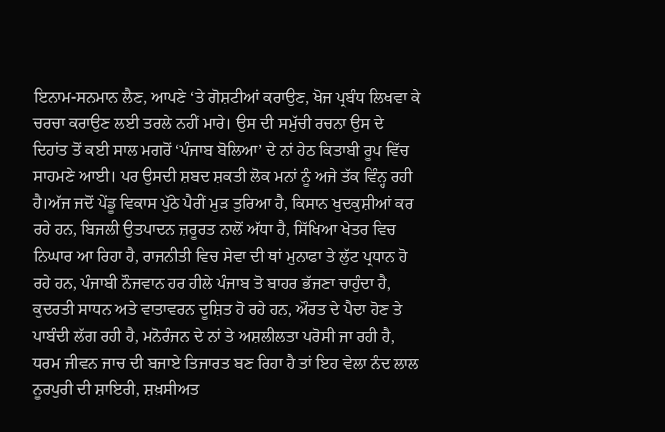ਇਨਾਮ-ਸਨਮਾਨ ਲੈਣ, ਆਪਣੇ ‘ਤੇ ਗੋਸ਼ਟੀਆਂ ਕਰਾਉਣ, ਖੋਜ ਪ੍ਰਬੰਧ ਲਿਖਵਾ ਕੇ ਚਰਚਾ ਕਰਾਉਣ ਲਈ ਤਰਲੇ ਨਹੀਂ ਮਾਰੇ। ਉਸ ਦੀ ਸਮੁੱਚੀ ਰਚਨਾ ਉਸ ਦੇ ਦਿਹਾਂਤ ਤੋਂ ਕਈ ਸਾਲ ਮਗਰੋਂ ‘ਪੰਜਾਬ ਬੋਲਿਆ’ ਦੇ ਨਾਂ ਹੇਠ ਕਿਤਾਬੀ ਰੂਪ ਵਿੱਚ ਸਾਹਮਣੇ ਆਈ। ਪਰ ਉਸਦੀ ਸ਼ਬਦ ਸ਼ਕਤੀ ਲੋਕ ਮਨਾਂ ਨੂੰ ਅਜੇ ਤੱਕ ਵਿੰਨ੍ਹ ਰਹੀ ਹੈ।ਅੱਜ ਜਦੋਂ ਪੇਂਡੂ ਵਿਕਾਸ ਪੁੱਠੇ ਪੈਰੀਂ ਮੁੜ ਤੁਰਿਆ ਹੈ, ਕਿਸਾਨ ਖੁਦਕੁਸ਼ੀਆਂ ਕਰ ਰਹੇ ਹਨ, ਬਿਜਲੀ ਉਤਪਾਦਨ ਜ਼ਰੂਰਤ ਨਾਲੋਂ ਅੱਧਾ ਹੈ, ਸਿੱਖਿਆ ਖੇਤਰ ਵਿਚ ਨਿਘਾਰ ਆ ਰਿਹਾ ਹੈ, ਰਾਜਨੀਤੀ ਵਿਚ ਸੇਵਾ ਦੀ ਥਾਂ ਮੁਨਾਫਾ ਤੇ ਲੁੱਟ ਪ੍ਰਧਾਨ ਹੋ ਰਹੇ ਹਨ, ਪੰਜਾਬੀ ਨੌਜਵਾਨ ਹਰ ਹੀਲੇ ਪੰਜਾਬ ਤੋ ਬਾਹਰ ਭੱਜਣਾ ਚਾਹੁੰਦਾ ਹੈ, ਕੁਦਰਤੀ ਸਾਧਨ ਅਤੇ ਵਾਤਾਵਰਨ ਦੂਸ਼ਿਤ ਹੋ ਰਹੇ ਹਨ, ਔਰਤ ਦੇ ਪੈਦਾ ਹੋਣ ਤੇ ਪਾਬੰਦੀ ਲੱਗ ਰਹੀ ਹੈ, ਮਨੋਰੰਜਨ ਦੇ ਨਾਂ ਤੇ ਅਸ਼ਲੀਲਤਾ ਪਰੋਸੀ ਜਾ ਰਹੀ ਹੈ, ਧਰਮ ਜੀਵਨ ਜਾਚ ਦੀ ਬਜਾਏ ਤਿਜਾਰਤ ਬਣ ਰਿਹਾ ਹੈ ਤਾਂ ਇਹ ਵੇਲਾ ਨੰਦ ਲਾਲ ਨੂਰਪੁਰੀ ਦੀ ਸ਼ਾਇਰੀ, ਸ਼ਖ਼ਸੀਅਤ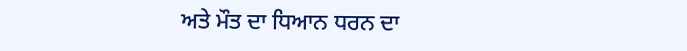ਅਤੇ ਮੌਤ ਦਾ ਧਿਆਨ ਧਰਨ ਦਾ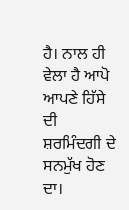ਹੈ। ਨਾਲ ਹੀ ਵੇਲਾ ਹੈ ਆਪੋ ਆਪਣੇ ਹਿੱਸੇ ਦੀ ਸ਼ਰਮਿੰਦਗੀ ਦੇ ਸਨਮੁੱਖ ਹੋਣ ਦਾ।